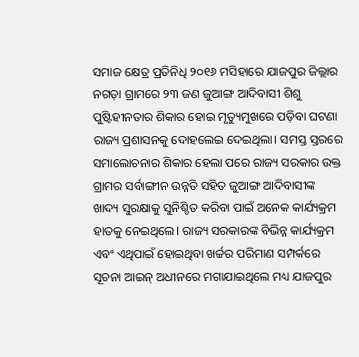ସମାଜ କ୍ଷେତ୍ର ପ୍ରତିନିଧି ୨୦୧୬ ମସିହାରେ ଯାଜପୁର ଜିଲ୍ଲାର ନଗଡ଼ା ଗ୍ରାମରେ ୨୩ ଜଣ ଜୁଆଙ୍ଗ ଆଦିବାସୀ ଶିଶୁ ପୁଷ୍ଟିହୀନତାର ଶିକାର ହୋଇ ମୃତ୍ୟୁମୁଖରେ ପଡ଼ିବା ଘଟଣା ରାଜ୍ୟ ପ୍ରଶାସନକୁ ଦୋହଲେଇ ଦେଇଥିଲା। ସମସ୍ତ ସ୍ତରରେ ସମାଲୋଚନାର ଶିକାର ହେଲା ପରେ ରାଜ୍ୟ ସରକାର ଉକ୍ତ ଗ୍ରାମର ସର୍ବାଙ୍ଗୀନ ଉନ୍ନତି ସହିତ ଜୁଆଙ୍ଗ ଆଦିବାସୀଙ୍କ ଖାଦ୍ୟ ସୁରକ୍ଷାକୁ ସୁନିଶ୍ଚିତ କରିବା ପାଇଁ ଅନେକ କାର୍ଯ୍ୟକ୍ରମ ହାତକୁ ନେଇଥିଲେ। ରାଜ୍ୟ ସରକାରଙ୍କ ବିଭିନ୍ନ କାର୍ଯ୍ୟକ୍ରମ ଏବଂ ଏଥିପାଇଁ ହୋଇଥିବା ଖର୍ଚ୍ଚର ପରିମାଣ ସମ୍ପର୍କରେ ସୂଚନା ଆଇନ୍ ଅଧୀନରେ ମଗାଯାଇଥିଲେ ମଧ୍ୟ ଯାଜପୁର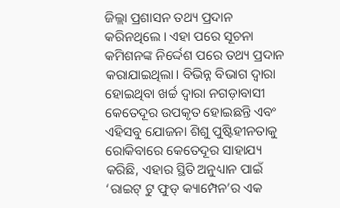ଜିଲ୍ଲା ପ୍ରଶାସନ ତଥ୍ୟ ପ୍ରଦାନ କରିନଥିଲେ। ଏହା ପରେ ସୂଚନା କମିଶନଙ୍କ ନିର୍ଦ୍ଦେଶ ପରେ ତଥ୍ୟ ପ୍ରଦାନ କରାଯାଇଥିଲା। ବିଭିନ୍ନ ବିଭାଗ ଦ୍ୱାରା ହୋଇଥିବା ଖର୍ଚ୍ଚ ଦ୍ୱାରା ନଗଡ଼ାବାସୀ କେତେଦୂର ଉପକୃତ ହୋଇଛନ୍ତି ଏବଂ ଏହିସବୁ ଯୋଜନା ଶିଶୁ ପୁଷ୍ଟିହୀନତାକୁ ରୋକିବାରେ କେତେଦୂର ସାହାଯ୍ୟ କରିଛି, ଏହାର ସ୍ଥିତି ଅନୁଧ୍ୟାନ ପାଇଁ ‘ରାଇଟ୍ ଟୁ ଫୁଡ୍ କ୍ୟାମ୍ପେନ’ର ଏକ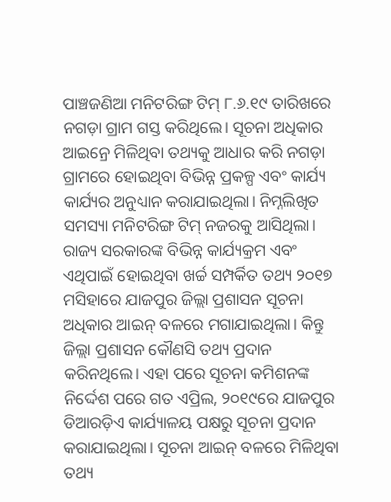ପାଞ୍ଚଜଣିଆ ମନିଟରିଙ୍ଗ ଟିମ୍ ୮.୬.୧୯ ତାରିଖରେ ନଗଡ଼ା ଗ୍ରାମ ଗସ୍ତ କରିଥିଲେ। ସୂଚନା ଅଧିକାର ଆଇନ୍ରେ ମିଳିଥିବା ତଥ୍ୟକୁ ଆଧାର କରି ନଗଡ଼ା ଗ୍ରାମରେ ହୋଇଥିବା ବିଭିନ୍ନ ପ୍ରକଳ୍ପ ଏବଂ କାର୍ଯ୍ୟ କାର୍ଯ୍ୟର ଅନୁଧ୍ୟାନ କରାଯାଇଥିଲା। ନିମ୍ନଲିଖିତ ସମସ୍ୟା ମନିଟରିଙ୍ଗ ଟିମ୍ ନଜରକୁ ଆସିଥିଲା। ରାଜ୍ୟ ସରକାରଙ୍କ ବିଭିନ୍ନ କାର୍ଯ୍ୟକ୍ରମ ଏବଂ ଏଥିପାଇଁ ହୋଇଥିବା ଖର୍ଚ୍ଚ ସମ୍ପର୍କିତ ତଥ୍ୟ ୨୦୧୭ ମସିହାରେ ଯାଜପୁର ଜିଲ୍ଲା ପ୍ରଶାସନ ସୂଚନା ଅଧିକାର ଆଇନ୍ ବଳରେ ମଗାଯାଇଥିଲା। କିନ୍ତୁ ଜିଲ୍ଲା ପ୍ରଶାସନ କୌଣସି ତଥ୍ୟ ପ୍ରଦାନ କରିନଥିଲେ। ଏହା ପରେ ସୂଚନା କମିଶନଙ୍କ ନିର୍ଦ୍ଦେଶ ପରେ ଗତ ଏପ୍ରିଲ, ୨୦୧୯ରେ ଯାଜପୁର ଡିଆରଡ଼ିଏ କାର୍ଯ୍ୟାଳୟ ପକ୍ଷରୁ ସୂଚନା ପ୍ରଦାନ କରାଯାଇଥିଲା। ସୂଚନା ଆଇନ୍ ବଳରେ ମିଳିଥିବା ତଥ୍ୟ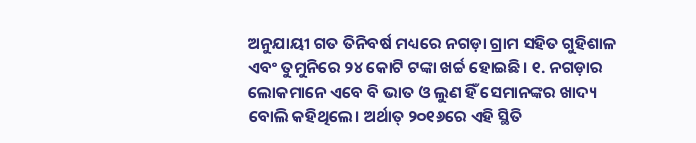ଅନୁଯାୟୀ ଗତ ତିନିବର୍ଷ ମଧ୍ୟରେ ନଗଡ଼ା ଗ୍ରାମ ସହିତ ଗୁହିଶାଳ ଏବଂ ତୁମୁନିରେ ୨୪ କୋଟି ଟଙ୍କା ଖର୍ଚ୍ଚ ହୋଇଛି। ୧. ନଗଡ଼ାର ଲୋକମାନେ ଏବେ ବି ଭାତ ଓ ଲୁଣ ହିଁ ସେମାନଙ୍କର ଖାଦ୍ୟ ବୋଲି କହିଥିଲେ। ଅର୍ଥାତ୍ ୨୦୧୬ରେ ଏହି ସ୍ଥିତି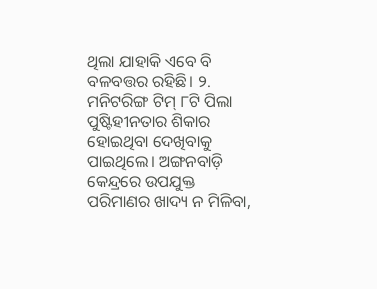ଥିଲା ଯାହାକି ଏବେ ବି ବଳବତ୍ତର ରହିଛି। ୨. ମନିଟରିଙ୍ଗ ଟିମ୍ ୮ଟି ପିଲା ପୁଷ୍ଟିହୀନତାର ଶିକାର ହୋଇଥିବା ଦେଖିବାକୁ ପାଇଥିଲେ। ଅଙ୍ଗନବାଡ଼ି କେନ୍ଦ୍ରରେ ଉପଯୁକ୍ତ ପରିମାଣର ଖାଦ୍ୟ ନ ମିଳିବା,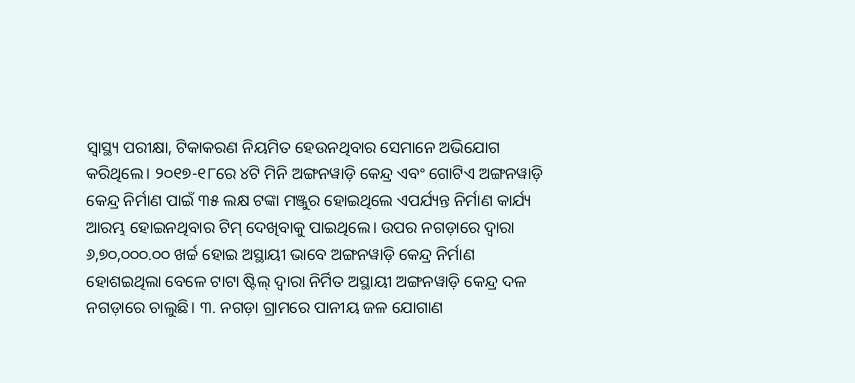ସ୍ୱାସ୍ଥ୍ୟ ପରୀକ୍ଷା, ଟିକାକରଣ ନିୟମିତ ହେଉନଥିବାର ସେମାନେ ଅଭିଯୋଗ କରିଥିଲେ। ୨୦୧୭-୧୮ରେ ୪ଟି ମିନି ଅଙ୍ଗନୱାଡ଼ି କେନ୍ଦ୍ର ଏବଂ ଗୋଟିଏ ଅଙ୍ଗନୱାଡ଼ି କେନ୍ଦ୍ର ନିର୍ମାଣ ପାଇଁ ୩୫ ଲକ୍ଷ ଟଙ୍କା ମଞ୍ଜୁର ହୋଇଥିଲେ ଏପର୍ଯ୍ୟନ୍ତ ନିର୍ମାଣ କାର୍ଯ୍ୟ ଆରମ୍ଭ ହୋଇନଥିବାର ଟିମ୍ ଦେଖିବାକୁ ପାଇଥିଲେ। ଉପର ନଗଡ଼ାରେ ଦ୍ୱାରା ୬,୭୦,୦୦୦.୦୦ ଖର୍ଚ୍ଚ ହୋଇ ଅସ୍ଥାୟୀ ଭାବେ ଅଙ୍ଗନୱାଡ଼ି କେନ୍ଦ୍ର ନିର୍ମାଣ ହୋଶଇଥିଲା ବେଳେ ଟାଟା ଷ୍ଟିଲ୍ ଦ୍ୱାରା ନିର୍ମିତ ଅସ୍ଥାୟୀ ଅଙ୍ଗନୱାଡ଼ି କେନ୍ଦ୍ର ଦଳ ନଗଡ଼ାରେ ଚାଲୁଛି। ୩. ନଗଡ଼ା ଗ୍ରାମରେ ପାନୀୟ ଜଳ ଯୋଗାଣ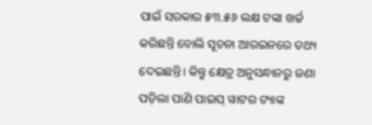ପାଇଁ ସରକାର ୫୩.୫୬ ଲକ୍ଷ ଟଙ୍କା ଖର୍ଚ୍ଚ କରିଛନ୍ତି ବୋଲି ସୂଚନା ଆରଇନରେ ତଥ୍ୟ ଦେଇଛନ୍ତି। କିନ୍ତୁ କ୍ଷେତ୍ର ଅନୁସନ୍ଧାନରୁ ଜଣା ପଡ଼ିଲା ପାଣି ପାଇପ୍ ୱାଟର ଟ୍ୟାଙ୍କ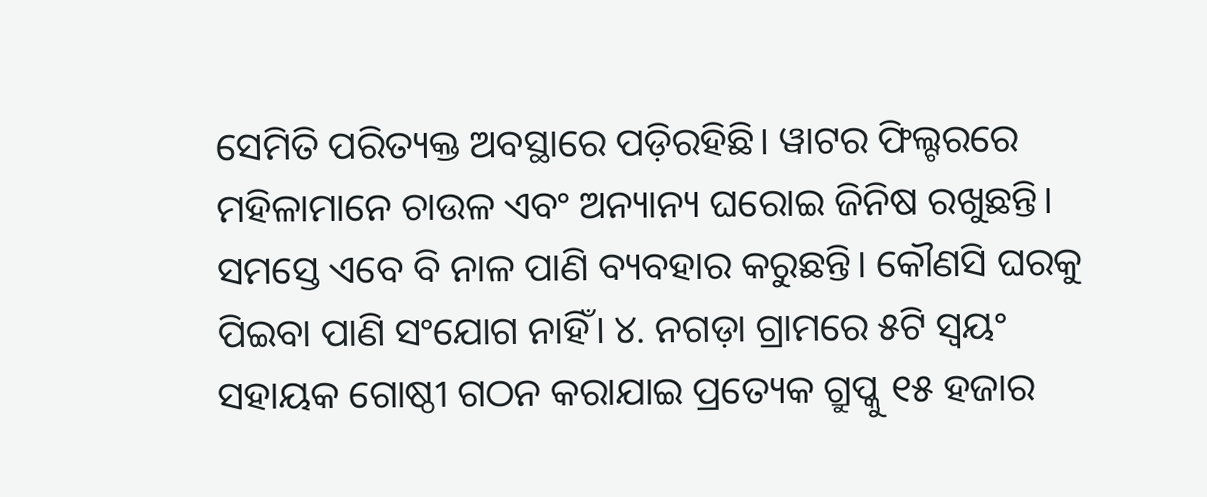ସେମିତି ପରିତ୍ୟକ୍ତ ଅବସ୍ଥାରେ ପଡ଼ିରହିଛି। ୱାଟର ଫିଲ୍ଟରରେ ମହିଳାମାନେ ଚାଉଳ ଏବଂ ଅନ୍ୟାନ୍ୟ ଘରୋଇ ଜିନିଷ ରଖୁଛନ୍ତି। ସମସ୍ତେ ଏବେ ବି ନାଳ ପାଣି ବ୍ୟବହାର କରୁଛନ୍ତି। କୌଣସି ଘରକୁ ପିଇବା ପାଣି ସଂଯୋଗ ନାହିଁ। ୪. ନଗଡ଼ା ଗ୍ରାମରେ ୫ଟି ସ୍ୱୟଂ ସହାୟକ ଗୋଷ୍ଠୀ ଗଠନ କରାଯାଇ ପ୍ରତ୍ୟେକ ଗ୍ରୁପ୍କୁ ୧୫ ହଜାର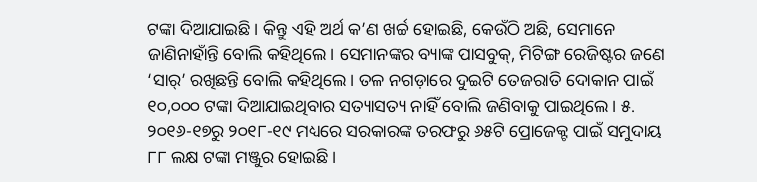ଟଙ୍କା ଦିଆଯାଇଛି। କିନ୍ତୁ ଏହି ଅର୍ଥ କ’ଣ ଖର୍ଚ୍ଚ ହୋଇଛି, କେଉଁଠି ଅଛି, ସେମାନେ ଜାଣିନାହାଁନ୍ତି ବୋଲି କହିଥିଲେ। ସେମାନଙ୍କର ବ୍ୟାଙ୍କ ପାସବୁକ୍, ମିଟିଙ୍ଗ ରେଜିଷ୍ଟର ଜଣେ ‘ସାର୍’ ରଖିଛନ୍ତି ବୋଲି କହିଥିଲେ। ତଳ ନଗଡ଼ାରେ ଦୁଇଟି ତେଜରାତି ଦୋକାନ ପାଇଁ ୧୦,୦୦୦ ଟଙ୍କା ଦିଆଯାଇଥିବାର ସତ୍ୟାସତ୍ୟ ନାହିଁ ବୋଲି ଜଣିବାକୁ ପାଇଥିଲେ। ୫. ୨୦୧୬-୧୭ରୁ ୨୦୧୮-୧୯ ମଧ୍ୟରେ ସରକାରଙ୍କ ତରଫରୁ ୬୫ଟି ପ୍ରୋଜେକ୍ଟ ପାଇଁ ସମୁଦାୟ ୮୮ ଲକ୍ଷ ଟଙ୍କା ମଞ୍ଜୁର ହୋଇଛି।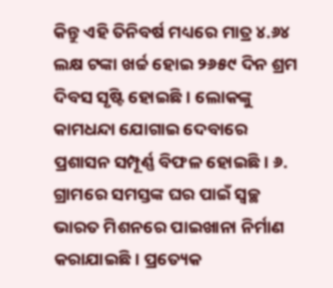କିନ୍ତୁ ଏହି ତିନିବର୍ଷ ମଧ୍ୟରେ ମାତ୍ର ୪.୬୪ ଲକ୍ଷ ଟଙ୍କା ଖର୍ଚ୍ଚ ହୋଇ ୨୬୫୯ ଦିନ ଶ୍ରମ ଦିବସ ସୃଷ୍ଟି ହୋଇଛି। ଲୋକଙ୍କୁ କାମଧନ୍ଦା ଯୋଗାଇ ଦେବାରେ ପ୍ରଶାସନ ସମ୍ପୂର୍ଣ୍ଣ ବିଫଳ ହୋଇଛି। ୬. ଗ୍ରାମରେ ସମସ୍ତଙ୍କ ଘର ପାଇଁ ସ୍ୱଚ୍ଛ ଭାରତ ମିଶନରେ ପାଇଖାନା ନିର୍ମାଣ କରାଯାଇଛି। ପ୍ରତ୍ୟେକ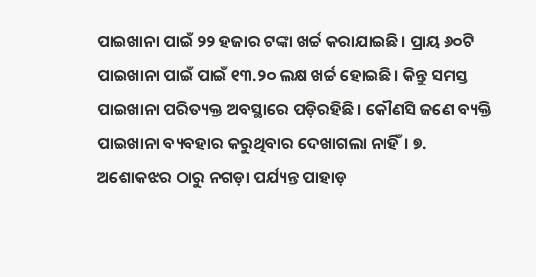ପାଇଖାନା ପାଇଁ ୨୨ ହଜାର ଟଙ୍କା ଖର୍ଚ୍ଚ କରାଯାଇଛି। ପ୍ରାୟ ୬୦ଟି ପାଇଖାନା ପାଇଁ ପାଇଁ ୧୩.୨୦ ଲକ୍ଷ ଖର୍ଚ୍ଚ ହୋଇଛି। କିନ୍ତୁ ସମସ୍ତ ପାଇଖାନା ପରିତ୍ୟକ୍ତ ଅବସ୍ଥାରେ ପଡ଼ିରହିଛି। କୌଣସି ଜଣେ ବ୍ୟକ୍ତି ପାଇଖାନା ବ୍ୟବହାର କରୁଥିବାର ଦେଖାଗଲା ନାହିଁ। ୭. ଅଶୋକଝର ଠାରୁ ନଗଡ଼ା ପର୍ଯ୍ୟନ୍ତ ପାହାଡ଼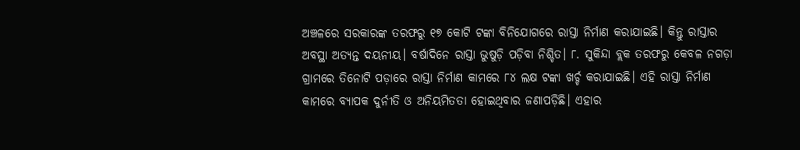ଅଞ୍ଚଳରେ ସରକାରଙ୍କ ତରଫରୁ ୧୭ କୋଟି ଟଙ୍କା ବିନିଯୋଗରେ ରାସ୍ତା ନିର୍ମାଣ କରାଯାଇଛି। କିନ୍ତୁ ରାସ୍ତାର ଅବସ୍ଥା ଅତ୍ୟନ୍ତ ଦୟନୀୟ। ବର୍ଷାଦିନେ ରାସ୍ତା ଭୁଷୁଡ଼ି ପଡ଼ିବା ନିଶ୍ଚିତ। ୮. ସୁକିନ୍ଦା ବ୍ଲକ ତରଫରୁ କେବଳ ନଗଡ଼ା ଗ୍ରାମରେ ତିନୋଟି ପଡ଼ାରେ ରାସ୍ତା ନିର୍ମାଣ କାମରେ ୮୪ ଲକ୍ଷ ଟଙ୍କା ଖର୍ଚ୍ଚ କରାଯାଇଛି। ଏହି ରାସ୍ତା ନିର୍ମାଣ କାମରେ ବ୍ୟାପକ ଦୁର୍ନୀତି ଓ ଅନିୟମିତତା ହୋଇଥିବାର ଜଣାପଡ଼ିଛି। ଏହାର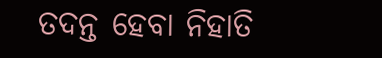ତଦନ୍ତ ହେବା ନିହାତି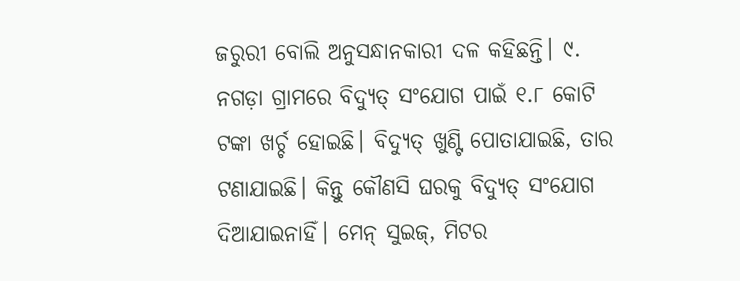ଜରୁରୀ ବୋଲି ଅନୁସନ୍ଧାନକାରୀ ଦଳ କହିଛନ୍ତି। ୯. ନଗଡ଼ା ଗ୍ରାମରେ ବିଦ୍ୟୁତ୍ ସଂଯୋଗ ପାଇଁ ୧.୮ କୋଟି ଟଙ୍କା ଖର୍ଚ୍ଚ ହୋଇଛି। ବିଦ୍ୟୁତ୍ ଖୁଣ୍ଟି ପୋତାଯାଇଛି, ତାର ଟଣାଯାଇଛି। କିନ୍ତୁ କୌଣସି ଘରକୁ ବିଦ୍ୟୁତ୍ ସଂଯୋଗ ଦିଆଯାଇନାହିଁ। ମେନ୍ ସୁଇଜ୍, ମିଟର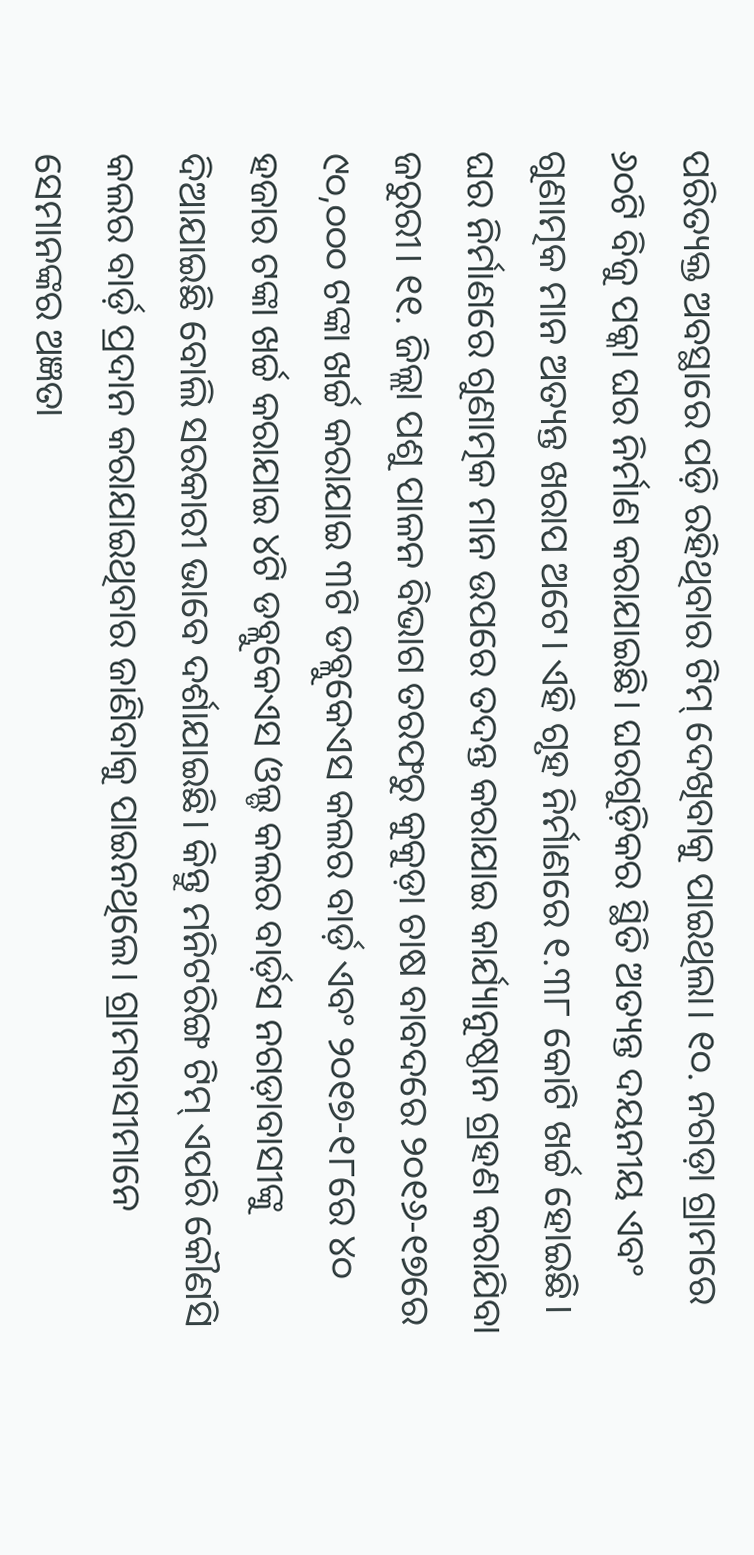ପରିତ୍ୟକ୍ତ ଅବସ୍ଥାରେ ପଡ଼ି ରହିଥିବାର ଟିମ୍ ଦେଖିବାକୁ ପାଇଥିଲା। ୧୦. ନଗଡ଼ା ଗ୍ରାମରେ ୬୦ଟି ବିଜୁ ପକ୍କା ଘର ନିର୍ମାଣ କରାଯାଇଛି। ଘରଗୁଡ଼ିକର ସ୍ଥିତି ଅତ୍ୟନ୍ତ ଦୟନୀୟ ଏବଂ ଗୁଣାତ୍ମକ ମାନ ଅତ୍ୟନ୍ତ ଖରାପ ଅଟେ। ଏହି ଗୃହ ନିର୍ମାଣରେ ୧.୩୮ କୋଟି ଖର୍ଚ୍ଚ ହୋଇଛି। ଘର ନିର୍ମାଣରେ ଗୁଣାତ୍ମକ ମାନ ଉପରେ ତଦନ୍ତ କରାଯାଇ କାର୍ଯ୍ୟାନୁଷ୍ଠାନ ଗ୍ରହଣ କରାଯିବା ଜରୁରୀ। ୧୧. ଜିଲ୍ଲା ପଶୁ ପାଳନ ବିଭାଗ ତରଫରୁ କୁକୁଡ଼ା ଚାଷ ବାବଦରେ ୨୦୧୬-୧୭ରେ ୯୦,୦୦୦ ଟଙ୍କା ଖର୍ଚ୍ଚ କରାଯାଇ ୩ଟି ଡବ୍ଲୁକେଏସ କଲର ବାର୍ଡ଼ ଏବଂ ୨୦୧୭-୧୮ରେ ୪୦ ହଜାର ଟଙ୍କା ଖର୍ଚ୍ଚ କରାଯାଇ ୪ଟି ଡବ୍ଲୁକେଏସ ଓଲ୍ଡ କଲର ବାର୍ଡ଼ସ ନଗଡ଼ାବାସୀଙ୍କୁ ଦିଆଯାଇଛି ବୋଲି ସରକାରୀ ଭାବେ ଦର୍ଶାଯାଇଛି। କିନ୍ତୁ ମନିଟରିଙ୍ଗ ଟିମ୍ ଏପରି କୌଣସି କଲର ବାର୍ଡ଼ ପ୍ରଦାନ କରାଯାଇଥିବାର ଜାଣିବାକୁ ପାଇନଥିଲେ। ଗ୍ରାମବାସୀମାନେ ସେମାନଙ୍କର ଅଜ୍ଞତା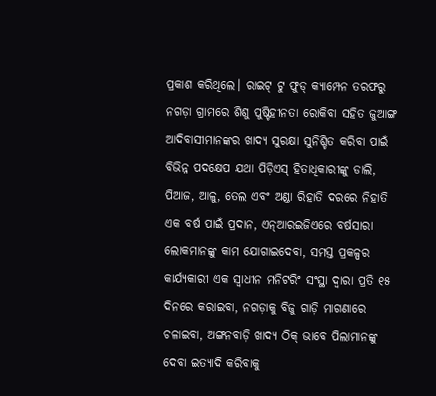ପ୍ରକାଶ କରିଥିଲେ। ରାଇଟ୍ ଟୁ ଫୁଡ୍ କ୍ୟାମ୍ପେନ ତରଫରୁ ନଗଡ଼ା ଗ୍ରାମରେ ଶିଶୁ ପୁଷ୍ଟିହୀନତା ରୋକିବା ସହିତ ଜୁଆଙ୍ଗ ଆଦିବାସୀମାନଙ୍କର ଖାଦ୍ୟ ସୁରକ୍ଷା ସୁନିଶ୍ଚିତ କରିବା ପାଇଁ ବିଭିନ୍ନ ପଦକ୍ଷେପ ଯଥା ପିଡ଼ିଏସ୍ ହିତାଧିକାରୀଙ୍କୁ ଡାଲି, ପିଆଜ, ଆଳୁ, ତେଲ ଏବଂ ଅଣ୍ଡା ରିହାତି ଦରରେ ନିହାତି ଏକ ବର୍ଷ ପାଇଁ ପ୍ରଦାନ, ଏନ୍ଆରଇଜିଏରେ ବର୍ଷସାରା ଲୋକମାନଙ୍କୁ କାମ ଯୋଗାଇଦେବା, ସମସ୍ତ ପ୍ରକଳ୍ପର କାର୍ଯ୍ୟକାରୀ ଏକ ସ୍ୱାଧୀନ ମନିଟରିଂ ସଂସ୍ଥା ଦ୍ୱାରା ପ୍ରତି ୧୫ ଦିନରେ କରାଇବା, ନଗଡ଼ାକୁ ବିଜୁ ଗାଡ଼ି ମାଗଣାରେ ଚଳାଇବା, ଅଙ୍ଗନବାଡ଼ି ଖାଦ୍ୟ ଠିକ୍ ଭାବେ ପିଲାମାନଙ୍କୁ ଦେବା ଇତ୍ୟାଦି କରିବାକୁ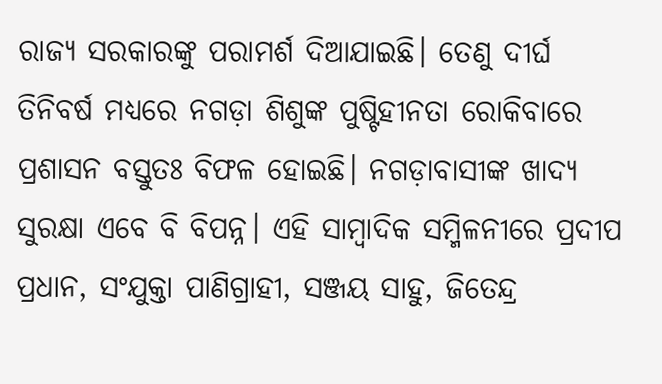ରାଜ୍ୟ ସରକାରଙ୍କୁ ପରାମର୍ଶ ଦିଆଯାଇଛି। ତେଣୁ ଦୀର୍ଘ ତିନିବର୍ଷ ମଧ୍ୟରେ ନଗଡ଼ା ଶିଶୁଙ୍କ ପୁଷ୍ଟିହୀନତା ରୋକିବାରେ ପ୍ରଶାସନ ବସ୍ତୁତଃ ବିଫଳ ହୋଇଛି। ନଗଡ଼ାବାସୀଙ୍କ ଖାଦ୍ୟ ସୁରକ୍ଷା ଏବେ ବି ବିପନ୍ନ। ଏହି ସାମ୍ୱାଦିକ ସମ୍ମିଳନୀରେ ପ୍ରଦୀପ ପ୍ରଧାନ, ସଂଯୁକ୍ତା ପାଣିଗ୍ରାହୀ, ସଞ୍ଜୟ ସାହୁ, ଜିତେନ୍ଦ୍ର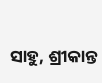ସାହୁ, ଶ୍ରୀକାନ୍ତ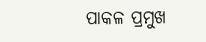ପାକଳ ପ୍ରମୁଖ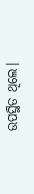ଉପସ୍ଥିତ ଥିଲେ।